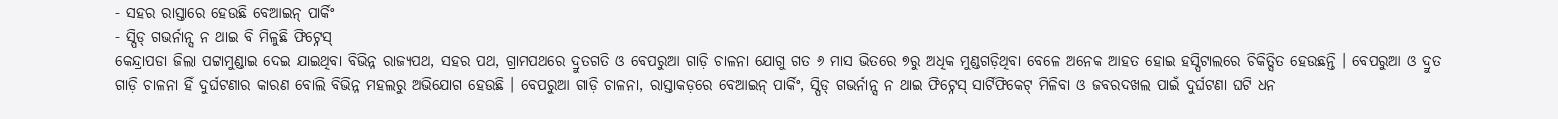- ସହର ରାସ୍ତାରେ ହେଉଛି ବେଆଇନ୍ ପାର୍କିଂ
- ସ୍ପିଡ୍ ଗଭର୍ନାନ୍ସ ନ ଥାଇ ବି ମିଳୁଛି ଫିଟ୍ନେସ୍
କେନ୍ଦ୍ରାପଡା ଜିଲା ପଟ୍ଟାମୁଣ୍ଡାଇ ଦେଇ ଯାଇଥିବା ବିଭିନ୍ନ ରାଜ୍ୟପଥ, ସହର ପଥ, ଗ୍ରାମପଥରେ ଦ୍ରୁତଗତି ଓ ବେପରୁଆ ଗାଡ଼ି ଚାଳନା ଯୋଗୁ ଗତ ୬ ମାସ ଭିତରେ ୭ରୁ ଅଧିକ ମୁଣ୍ଡଗଡ଼ିଥିବା ବେଳେ ଅନେକ ଆହତ ହୋଇ ହସ୍ପିଟାଲରେ ଚିକିତ୍ସିତ ହେଉଛନ୍ତି । ବେପରୁଆ ଓ ଦ୍ରୁତ ଗାଡ଼ି ଚାଳନା ହିଁ ଦୁର୍ଘଟଣାର କାରଣ ବୋଲି ବିଭିନ୍ନ ମହଲରୁ ଅଭିଯୋଗ ହେଉଛି । ବେପରୁଆ ଗାଡ଼ି ଚାଳନା, ରାସ୍ତାକଡ଼ରେ ବେଆଇନ୍ ପାର୍କିଂ, ସ୍ପିଡ୍ ଗଭର୍ନାନ୍ସ ନ ଥାଇ ଫିଟ୍ନେସ୍ ସାର୍ଟିଫିକେଟ୍ ମିଳିବା ଓ ଜବରଦଖଲ ପାଇଁ ଦୁର୍ଘଟଣା ଘଟି ଧନ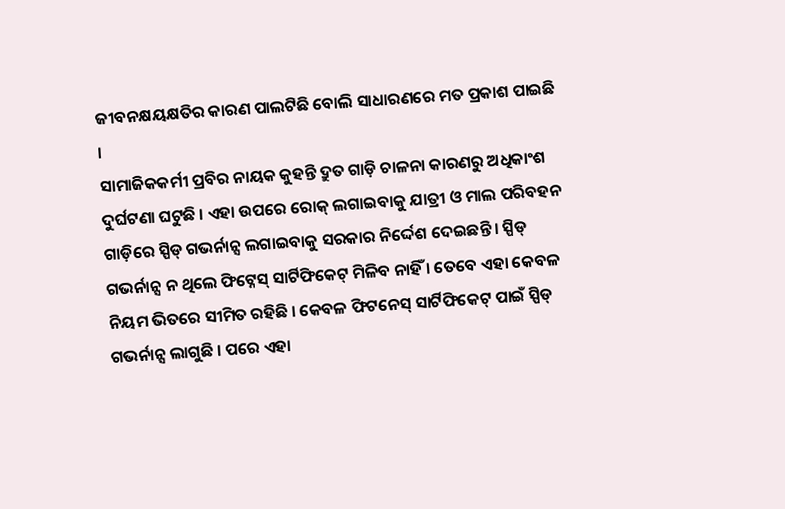ଜୀବନକ୍ଷୟକ୍ଷତିର କାରଣ ପାଲଟିଛି ବୋଲି ସାଧାରଣରେ ମତ ପ୍ରକାଶ ପାଇଛି ।
ସାମାଜିକକର୍ମୀ ପ୍ରବିର ନାୟକ କୁହନ୍ତି ଦ୍ରୁତ ଗାଡ଼ି ଚାଳନା କାରଣରୁ ଅଧିକାଂଶ ଦୁର୍ଘଟଣା ଘଟୁଛି । ଏହା ଉପରେ ରୋକ୍ ଲଗାଇବାକୁ ଯାତ୍ରୀ ଓ ମାଲ ପରିବହନ ଗାଡ଼ିରେ ସ୍ପିଡ୍ ଗଭର୍ନାନ୍ସ ଲଗାଇବାକୁ ସରକାର ନିର୍ଦ୍ଦେଶ ଦେଇଛନ୍ତି । ସ୍ପିଡ୍ ଗଭର୍ନାନ୍ସ ନ ଥିଲେ ଫିଟ୍ନେସ୍ ସାର୍ଟିଫିକେଟ୍ ମିଳିବ ନାହିଁ । ତେବେ ଏହା କେବଳ ନିୟମ ଭିତରେ ସୀମିତ ରହିଛି । କେବଳ ଫିଟନେସ୍ ସାର୍ଟିଫିକେଟ୍ ପାଇଁ ସ୍ପିଡ୍ ଗଭର୍ନାନ୍ସ ଲାଗୁଛି । ପରେ ଏହା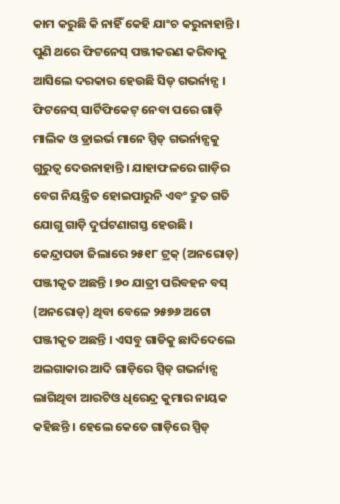କାମ କରୁଛି କି ନାହିଁ କେହି ଯାଂଚ କରୁନାହାନ୍ତି । ପୁଣି ଥରେ ଫିଟନେସ୍ ପଞ୍ଜୀକରଣ କରିବାକୁ ଆସିଲେ ଦରକାର ହେଉଛି ସିଡ୍ ଗଭର୍ନାନ୍ସ । ଫିଟନେସ୍ ସାର୍ଟିଫିକେଟ୍ ନେବା ପରେ ଗାଡ଼ି ମାଲିକ ଓ ଡ୍ରାଇର୍ଭ ମାନେ ସ୍ପିଡ୍ ଗଭର୍ନାନ୍ସକୁ ଗୁରୁତ୍ୱ ଦେଉନାହାନ୍ତି । ଯାହାଫଳରେ ଗାଡ଼ିର ବେଗ ନିୟନ୍ତ୍ରିତ ହୋଇପାରୁନି ଏବଂ ଦ୍ରୁତ ଗତି ଯୋଗୁ ଗାଡ଼ି ଦୁର୍ଘଟଣାଗସ୍ତ ହେଉଛି ।
କେନ୍ଦ୍ରାପଡା ଜିଲାରେ ୨୫୧୮ ଟ୍ରକ୍ (ଅନରୋଡ଼) ପଞ୍ଜୀକୃତ ଅଛନ୍ତି । ୭୦ ଯାତ୍ରୀ ପରିବହନ ବସ୍ (ଅନରୋଡ୍) ଥିବା ବେଳେ ୨୫୭୬ ଅଟୋ ପଞ୍ଜୀକୃତ ଅଛନ୍ତି । ଏସବୁ ଗାଡିକୁ ଛାଦିଦେଲେ ଅଲଗାକାର ଆଦି ଗାଡ଼ିରେ ସ୍ପିଡ୍ ଗଭର୍ନାନ୍ସ ଲାଗିଥିବା ଆରଟିଓ ଧିରେନ୍ଦ୍ର କୁମାର ନାୟକ କହିଛନ୍ତି । ହେଲେ କେତେ ଗାଡ଼ିରେ ସ୍ପିଡ୍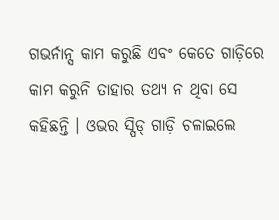ଗଭର୍ନାନ୍ସ କାମ କରୁଛି ଏବଂ କେତେ ଗାଡ଼ିରେ କାମ କରୁନି ତାହାର ତଥ୍ୟ ନ ଥିବା ସେ କହିଛନ୍ତି । ଓଭର ସ୍ପିଡ୍ ଗାଡ଼ି ଚଳାଇଲେ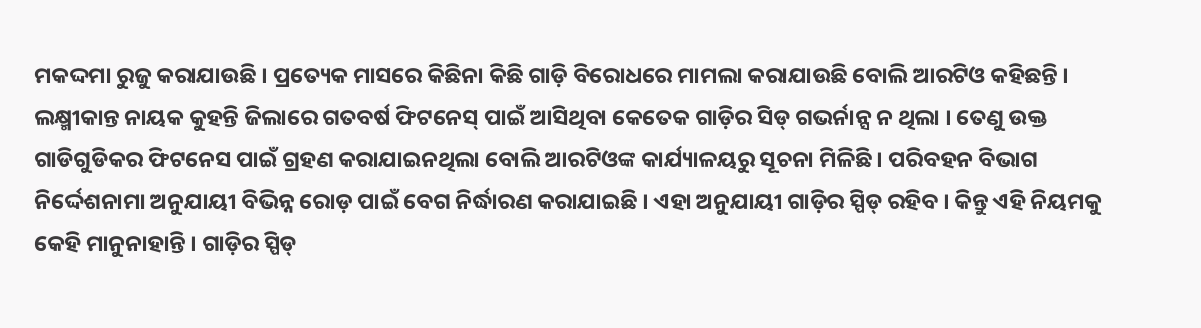ମକଦ୍ଦମା ରୁଜୁ କରାଯାଉଛି । ପ୍ରତ୍ୟେକ ମାସରେ କିଛିନା କିଛି ଗାଡ଼ି ବିରୋଧରେ ମାମଲା କରାଯାଉଛି ବୋଲି ଆରଟିଓ କହିଛନ୍ତି ।
ଲକ୍ଷ୍ମୀକାନ୍ତ ନାୟକ କୁହନ୍ତି ଜିଲାରେ ଗତବର୍ଷ ଫିଟନେସ୍ ପାଇଁ ଆସିଥିବା କେତେକ ଗାଡ଼ିର ସିଡ୍ ଗଭର୍ନାନ୍ସ ନ ଥିଲା । ତେଣୁ ଉକ୍ତ ଗାଡିଗୁଡିକର ଫିଟନେସ ପାଇଁ ଗ୍ରହଣ କରାଯାଇନଥିଲା ବୋଲି ଆରଟିଓଙ୍କ କାର୍ଯ୍ୟାଳୟରୁ ସୂଚନା ମିଳିଛି । ପରିବହନ ବିଭାଗ ନିର୍ଦ୍ଦେଶନାମା ଅନୁଯାୟୀ ବିଭିନ୍ନ ରୋଡ଼ ପାଇଁ ବେଗ ନିର୍ଦ୍ଧାରଣ କରାଯାଇଛି । ଏହା ଅନୁଯାୟୀ ଗାଡ଼ିର ସ୍ପିଡ୍ ରହିବ । କିନ୍ତୁ ଏହି ନିୟମକୁ କେହି ମାନୁନାହାନ୍ତି । ଗାଡ଼ିର ସ୍ପିଡ୍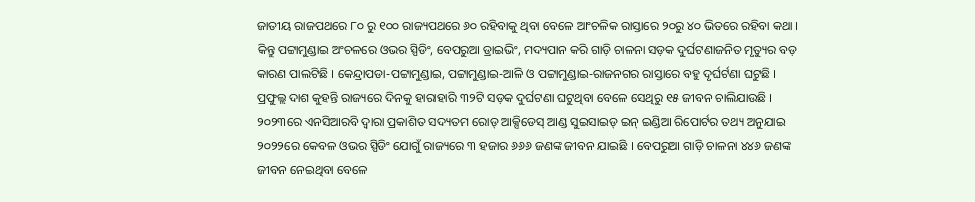ଜାତୀୟ ରାଜପଥରେ ୮୦ ରୁ ୧୦୦ ରାଜ୍ୟପଥରେ ୬୦ ରହିବାକୁ ଥିବା ବେଳେ ଆଂଚଳିକ ରାସ୍ତାରେ ୨୦ରୁ ୪୦ ଭିତରେ ରହିବା କଥା । କିନ୍ତୁ ପଟ୍ଟାମୁଣ୍ଡାଇ ଅଂଚଳରେ ଓଭର ସ୍ପିଡିଂ, ବେପରୁଆ ଡ୍ରାଇଭିଂ, ମଦ୍ୟପାନ କରି ଗାଡ଼ି ଚାଳନା ସଡ଼କ ଦୁର୍ଘଟଣାଜନିତ ମୃତ୍ୟୁର ବଡ଼ କାରଣ ପାଲଟିଛି । କେନ୍ଦ୍ରାପଡା-ପଟ୍ଟାମୁଣ୍ଡାଇ, ପଟ୍ଟାମୁଣ୍ଡାଇ-ଆଳି ଓ ପଟ୍ଟାମୁଣ୍ଡାଇ-ରାଜନଗର ରାସ୍ତାରେ ବହୁ ଦୃର୍ଘର୍ଟଣା ଘଟୁଛି ।
ପ୍ରଫୁଲ୍ଲ ଦାଶ କୁହନ୍ତି ରାଜ୍ୟରେ ଦିନକୁ ହାରାହାରି ୩୨ଟି ସଡ଼କ ଦୁର୍ଘଟଣା ଘଟୁଥିବା ବେଳେ ସେଥିରୁ ୧୫ ଜୀବନ ଚାଲିଯାଉଛି । ୨୦୨୩ରେ ଏନସିଆରବି ଦ୍ୱାରା ପ୍ରକାଶିତ ସଦ୍ୟତମ ରୋଡ୍ ଆକ୍ସିଡେସ୍ ଆଣ୍ଡ ସୁଇସାଇଡ୍ ଇନ୍ ଇଣ୍ଡିଆ ରିପୋର୍ଟର ତଥ୍ୟ ଅନୁଯାଇ ୨୦୨୨ରେ କେବଳ ଓଭର ସ୍ପିଡିଂ ଯୋଗୁଁ ରାଜ୍ୟରେ ୩ ହଜାର ୬୬୬ ଜଣଙ୍କ ଜୀବନ ଯାଇଛି । ବେପରୁଆ ଗାଡ଼ି ଚାଳନା ୪୪୬ ଜଣଙ୍କ ଜୀବନ ନେଇଥିବା ବେଳେ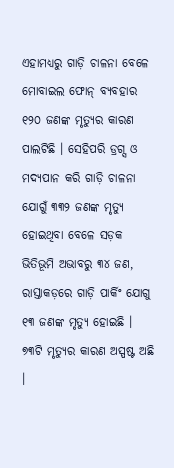ଏହାମଧ୍ୟରୁ ଗାଡ଼ି ଚାଳନା ବେଳେ ମୋବାଇଲ ଫୋନ୍ ବ୍ୟବହାର ୧୨୦ ଜଣଙ୍କ ମୃତ୍ୟୁର କାରଣ ପାଲଟିଛି । ସେହିପରି ଡ୍ରଗ୍ସ ଓ ମଦ୍ୟପାନ କରି ଗାଡ଼ି ଚାଳନା ଯୋଗୁଁ ୩୩୨ ଜଣଙ୍କ ମୃତ୍ୟୁ ହୋଇଥିବା ବେଳେ ସଡ଼କ ଭିତିଭୂମି ଅଭାବରୁ ୩୪ ଜଣ, ରାସ୍ତାକଡ଼ରେ ଗାଡ଼ି ପାର୍କିଂ ଯୋଗୁ ୧୩ ଜଣଙ୍କ ମୃତ୍ୟୁ ହୋଇଛି । ୭୩ଟି ମୃତ୍ୟୁର କାରଣ ଅସ୍ପଷ୍ଟ ଅଛି ।